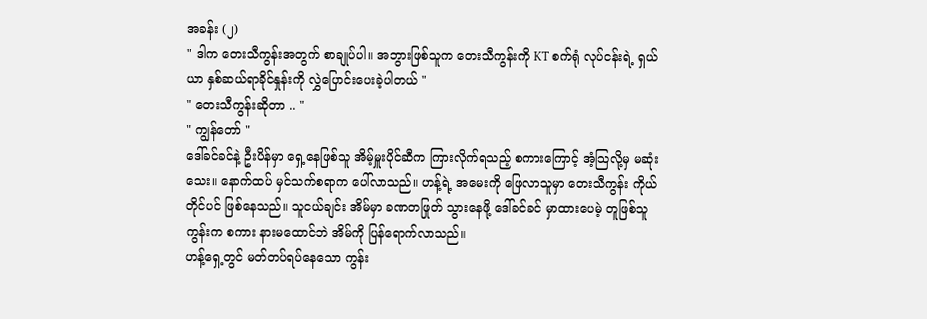အခန်း (၂)
" ဒါက တေးသီကွန်းအတွက် စာချုပ်ပါ။ အဘွားဖြစ်သူက တေးသီကွန်းကို KT စက်ရုံ လုပ်ငန်းရဲ့ ရှယ်ယာ နှစ်ဆယ်ရာခိုင်နှုန်းကို လွှဲပြောင်းပေးခဲ့ပါတယ် "
" တေးသီကွန်းဆိုတာ .. "
" ကျွန်တော် "
ဒေါ်ခင်ခင်နဲ့ ဦးပိန်မှာ ရှေ့နေဖြစ်သူ အိမ့်မှူးပိုင်ဆီက ကြားလိုက်ရသည့် စကားကြောင့် အံ့သြလို့မှ မဆုံးသေး။ နောက်ထပ် မှင်သက်စရာက ပေါ်လာသည်။ ဟန့်ရဲ့ အမေးကို ဖြေလာသူမှာ တေးသီကွန်း ကိုယ်တိုင်ပင် ဖြစ်နေသည်။ သူငယ်ချင်း အိမ်မှာ ခဏတဖြုတ် သွားနေဖို့ ဒေါ်ခင်ခင် မှာထားပေမဲ့ တူဖြစ်သူ ကွန်းက စကား နားမထောင်ဘဲ အိမ်ကို ပြန်ရောက်လာသည်။
ဟန့်ရှေ့တွင် မတ်တပ်ရပ်နေသော ကွန်း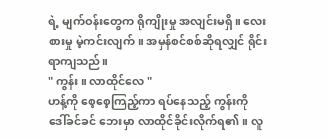ရဲ့ မျက်ဝန်းတွေက ရိုကျိုးမှု အလျင်းမရှိ။ လေးစားမှု မဲ့ကင်းလျက်။ အမှန်စင်စစ်ဆိုရလျှင် ရိုင်းရာကျသည်။
" ကွန်း။ လာထိုင်လေ "
ဟန့်ကို စေ့စေ့ကြည့်ကာ ရပ်နေသည့် ကွန်းကို ဒေါ်ခင်ခင် ဘေးမှာ လာထိုင်ခိုင်းလိုက်ရ၏။ လူ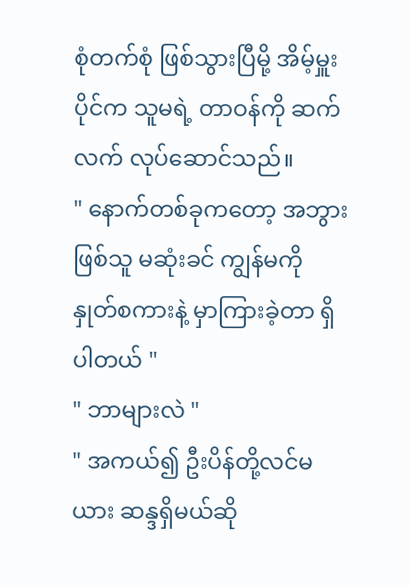စုံတက်စုံ ဖြစ်သွားပြီမို့ အိမ့်မှူးပိုင်က သူမရဲ့ တာဝန်ကို ဆက်လက် လုပ်ဆောင်သည်။
" နောက်တစ်ခုကတော့ အဘွားဖြစ်သူ မဆုံးခင် ကျွန်မကို နှုတ်စကားနဲ့ မှာကြားခဲ့တာ ရှိပါတယ် "
" ဘာများလဲ "
" အကယ်၍ ဦးပိန်တို့လင်မယား ဆန္ဒရှိမယ်ဆို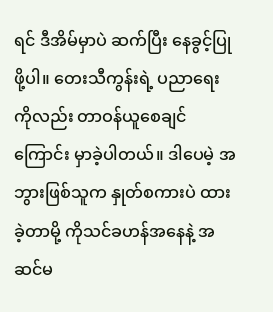ရင် ဒီအိမ်မှာပဲ ဆက်ပြီး နေခွင့်ပြုဖို့ပါ။ တေးသီကွန်းရဲ့ ပညာရေးကိုလည်း တာဝန်ယူစေချင်ကြောင်း မှာခဲ့ပါတယ်။ ဒါပေမဲ့ အဘွားဖြစ်သူက နှုတ်စကားပဲ ထားခဲ့တာမို့ ကိုသင်ခဟန်အနေနဲ့ အဆင်မ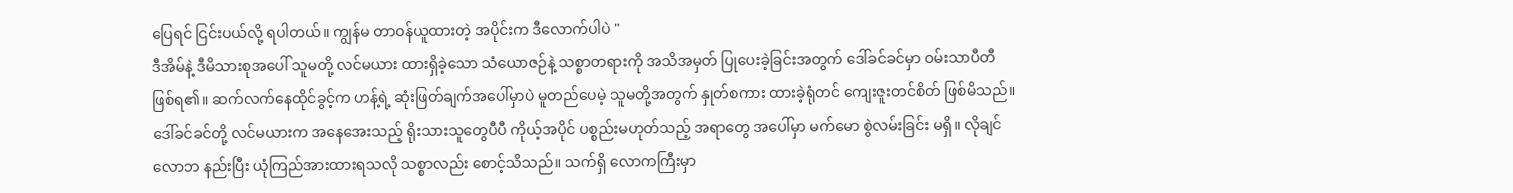ပြေရင် ငြင်းပယ်လို့ ရပါတယ်။ ကျွန်မ တာဝန်ယူထားတဲ့ အပိုင်းက ဒီလောက်ပါပဲ "
ဒီအိမ်နဲ့ ဒီမိသားစုအပေါ် သူမတို့ လင်မယား ထားရှိခဲ့သော သံယောဇဉ်နဲ့ သစ္စာတရားကို အသိအမှတ် ပြုပေးခဲ့ခြင်းအတွက် ဒေါ်ခင်ခင်မှာ ဝမ်းသာပီတီ ဖြစ်ရ၏။ ဆက်လက်နေထိုင်ခွင့်က ဟန့်ရဲ့ ဆုံးဖြတ်ချက်အပေါ်မှာပဲ မူတည်ပေမဲ့ သူမတို့အတွက် နှုတ်စကား ထားခဲ့ရုံတင် ကျေးဇူးတင်စိတ် ဖြစ်မိသည်။ ဒေါ်ခင်ခင်တို့ လင်မယားက အနေအေးသည့် ရိုးသားသူတွေပီပီ ကိုယ့်အပိုင် ပစ္စည်းမဟုတ်သည့် အရာတွေ အပေါ်မှာ မက်မော စွဲလမ်းခြင်း မရှိ။ လိုချင် လောဘ နည်းပြီး ယုံကြည်အားထားရသလို သစ္စာလည်း စောင့်သိသည်။ သက်ရှိ လောကကြီးမှာ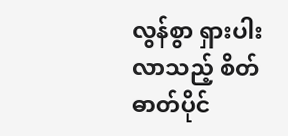လွန်စွာ ရှားပါးလာသည့် စိတ်ဓာတ်ပိုင်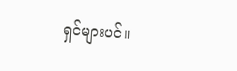ရှင်များပင်။